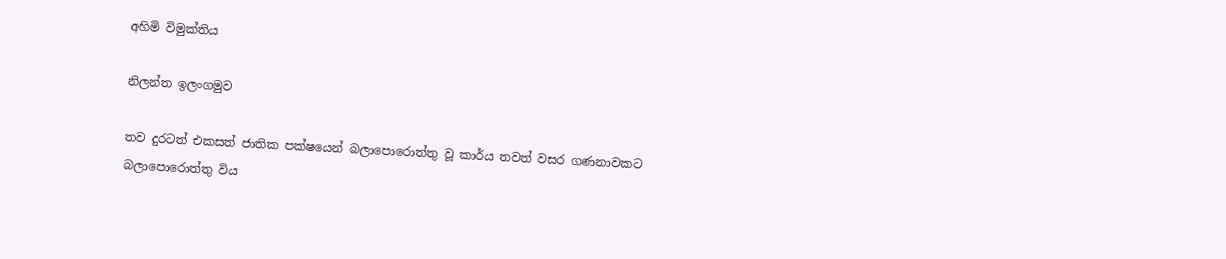අහිමි විමුක්තිය

නිලන්ත ඉලංගමුව

තව දුරටත් එකසත් ජාතික පක්ෂයෙන් බලාපොරොත්තු වූ කාර්ය තවත් වසර ගණනාවකට බලාපොරොත්තු විය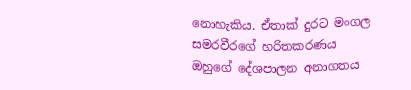නොහැකිය. ඒතාක් දුරට මංගල සමරවීරගේ හරිතකරණය ඔහුගේ දේශපාලන අනාගතය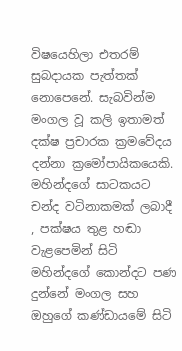විෂයෙහිලා එතරම් සුබදායක පැත්තක් නොපෙනේ. සැබවින්ම මංගල වූ කලි ඉතාමත් දක්ෂ ප්‍රචාරක ක්‍රමවේදය දන්නා ක්‍රමෝපායිකයෙකි. මහින්දගේ සාටකයට චන්ද වටිනාකමක් ලබාදී , පක්ෂය තුළ හඬා වැළපෙමින් සිටි මහින්දගේ කොන්දට පණ දුන්නේ මංගල සහ ඔහුගේ කණ්ඩායමේ සිටි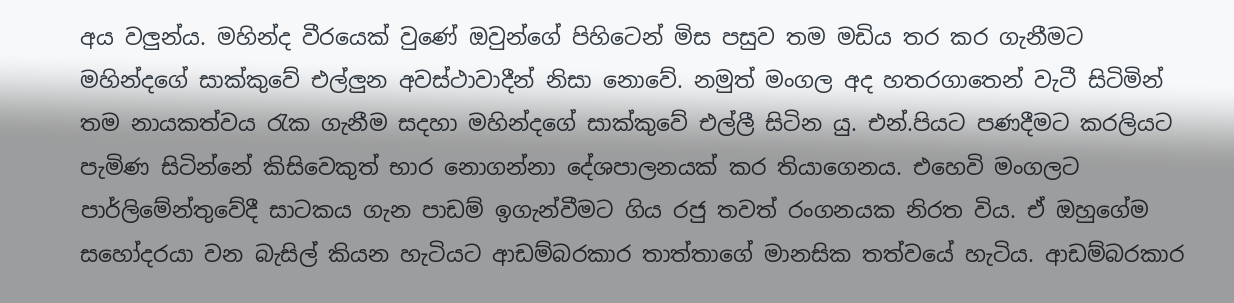අය වලුන්ය. මහින්ද වීරයෙක් වුණේ ඔවුන්ගේ පිහිටෙන් මිස පසුව තම මඩිය තර කර ගැනීමට මහින්දගේ සාක්කුවේ එල්ලුන අවස්ථාවාදීන් නිසා නොවේ. නමුත් මංගල අද හතරගාතෙන් වැටී සිටිමින් තම නායකත්වය රැක ගැනීම සදහා මහින්දගේ සාක්කුවේ එල්ලී සිටින යු. එන්.පියට පණදීමට කරලියට පැමිණ සිටින්නේ කිසිවෙකුත් භාර නොගන්නා දේශපාලනයක් කර තියාගෙනය. එහෙවි මංගලට පාර්ලිමේන්තුවේදී සාටකය ගැන පාඩම් ඉගැන්වීමට ගිය රජු තවත් රංගනයක නිරත විය. ඒ ඔහුගේම සහෝදරයා වන බැසිල් කියන හැටියට ආඩම්බරකාර තාත්තාගේ මානසික තත්වයේ හැටිය. ආඩම්බරකාර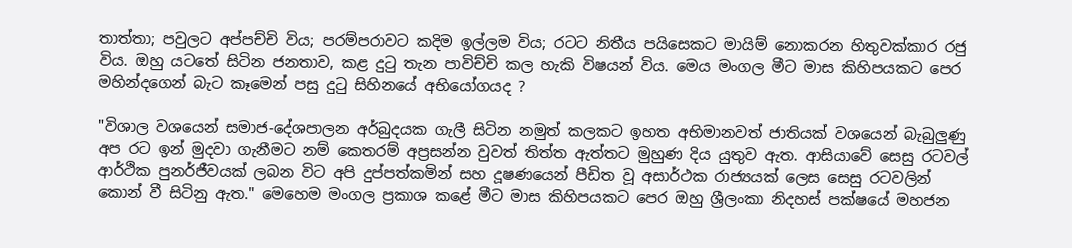තාත්තා; පවුලට අප්පච්චි විය; පරම්පරාවට කදිම ඉල්ලම විය; රටට නිතීය පයිසෙකට මායිම් නොකරන හිතුවක්කාර රජු විය. ඔහු යටතේ සිටින ජනතාව, කළ දුටු තැන පාවිච්චි කල හැකි විෂයන් විය. මෙය මංගල මීට මාස කිහිපයකට පෙර මහින්දගෙන් බැට කෑමෙන් පසු දුටු සිහිනයේ අභියෝගයද ?

"විශාල වශයෙන් සමාජ-දේශපාලන අර්බුදයක ගැලී සිටින නමුත් කලකට ඉහත අභිමානවත් ජාතියක් වශයෙන් බැබුලුණු අප රට ඉන් මුදවා ගැනීමට නම් කෙතරම් අප්‍රසන්න වුවත් තිත්ත ඇත්තට මුහුණ දිය යුතුව ඇත. ආසියාවේ සෙසු රටවල් ආර්ථික පුනර්ජීවයක් ලබන විට අපි දුප්පත්කමින් සහ දූෂණ‍යෙන් පීඩිත වූ අසාර්ථක රාජ්‍යයක් ලෙස සෙසු රටවලින් කොන් වී සිටිනු ඇත." මෙහෙම මංගල ප්‍රකාශ කළේ මීට මාස කිහිපයකට පෙර ඔහු ශ්‍රීලංකා නිදහස් පක්ෂයේ මහජන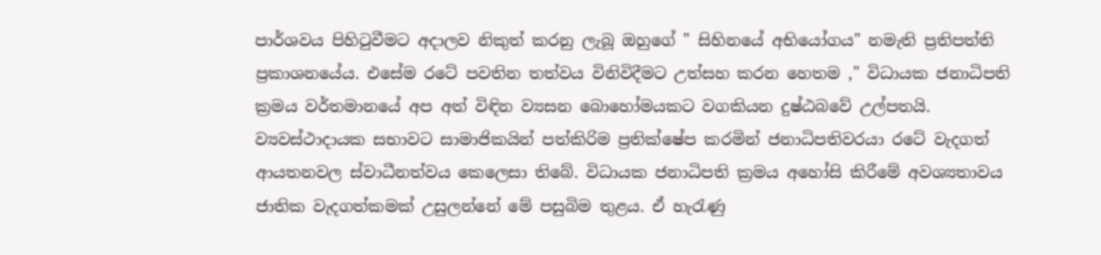පාර්ශවය පිහිටුවීමට අදාලව නිකුත් කරනු ලැබූ ඔහුගේ " සිහිනයේ අභියෝගය" නමැති ප්‍රතිපත්ති ප්‍රකාශනයේය. එසේම රටේ පවතින තත්වය විනිවිදීමට උත්සහ කරන හෙතම ," විධායක ජනාධිපති ක්‍රමය වර්තමානයේ අප අත් විඳින ව්‍යසන බොහෝමයකට වගකියන දුෂ්ඨබවේ උල්පතයි. ව්‍යවස්ථාදායක සභාවට සාමාජිකයින් පත්කිරිම ප්‍රතික්ෂේප කරමින් ජනාධිපතිවරයා රටේ වැදගත් ආයතනවල ස්වාධීනත්වය කෙලෙසා තිබේ. විධායක ජනාධිපති ක්‍රමය අහෝසි කිරීමේ අවශ්‍යතාවය ජාතික වැදගත්කමක් උසුලන්නේ මේ පසුබිම තුළය. ඒ හැරැණු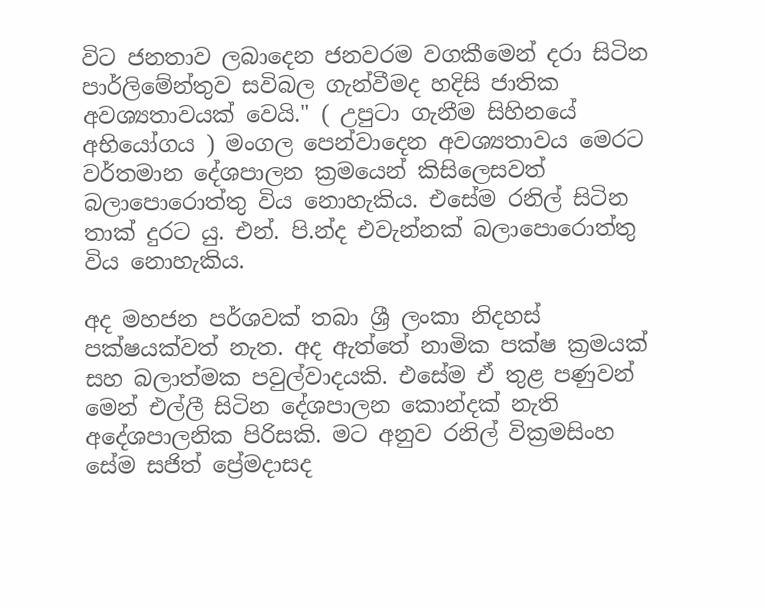විට ජනතාව ලබාදෙන ජනවරම වගකීමෙන් දරා සිටින පාර්ලිමේන්තුව සවිබල ගැන්වීමද හදිසි ජාතික අවශ්‍යතාවයක් වෙයි." ( උපුටා ගැනීම සිහිනයේ අභියෝගය ) මංගල පෙන්වාදෙන අවශ්‍යතාවය මෙරට වර්තමාන දේශපාලන ක්‍රමයෙන් කිසිලෙසවත් බලාපොරොත්තු විය නොහැකිය. එසේම රනිල් සිටින තාක් දුරට යු. එන්. පි.න්ද එවැන්නක් බලාපොරොත්තු විය නොහැකිය.

අද මහජන පර්ශවක් තබා ශ්‍රී ලංකා නිදහස් පක්ෂයක්වත් නැත. අද ඇත්තේ නාමික පක්ෂ ක්‍රමයක් සහ බලාත්මක පවුල්වාදයකි. එසේම ඒ තුළ පණුවන් මෙන් එල්ලී සිටින දේශපාලන කොන්දක් නැති අදේශපාලනික පිරිසකි. මට අනුව රනිල් වික්‍රමසිංහ සේම සජිත් ප්‍රේමදාසද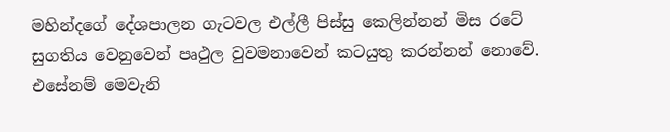මහින්දගේ දේශපාලන ගැටවල එල්ලී පිස්සු කෙලින්නන් මිස රටේ සුගතිය වෙනුවෙන් පෘථුල වුවමනාවෙන් කටයුතු කරන්නන් නොවේ. එසේනම් මෙවැනි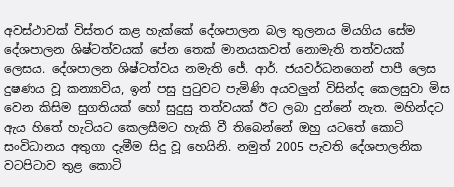අවස්ථාවක් විස්තර කළ හැක්කේ දේශපාලන බල තුලනය මියගිය සේම දේශපාලන ශිෂ්ටත්වයක් පේන තෙක් මානයකවත් නොමැති තත්වයක් ලෙසය. දේශපාලන ශිෂ්ටත්වය නමැති ජේ. ආර්. ජයවර්ධනගෙන් පාපී ලෙස දුෂණය වූ කන්‍යාවිය, ඉන් පසු පුටුවට පැමිණි අයවලුන් විසින්ද කෙලසුවා මිස වෙන කිසිම සුගතියක් හෝ සුදුසු තත්වයක් ඊට ලබා දුන්නේ නැත. මහින්දට ඇය හිතේ හැටියට කෙලසීමට හැකි වී තිබෙන්නේ ඔහු යටතේ කොටි සංවිධානය අතුගා දැමීම සිදු වූ හෙයිනි. නමුත් 2005 පැවති දේශපාලනික වටපිටාව තුළ කොටි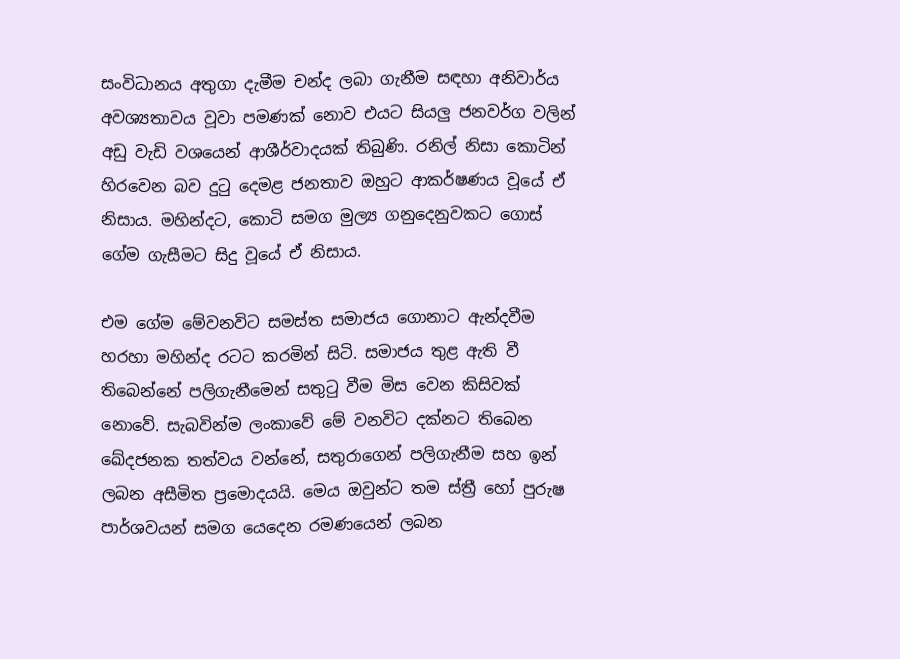සංවිධානය අතුගා දැමීම චන්ද ලබා ගැනීම සඳහා අනිවාර්ය අවශ්‍යතාවය වූවා පමණක් නොව එයට සියලු ජනවර්ග වලින් අඩු වැඩි වශයෙන් ආශීර්වාදයක් තිබුණි. රනිල් නිසා කොටින් හිරවෙන බව දුටු දෙමළ ජනතාව ඔහුට ආකර්ෂණය වූයේ ඒ නිසාය. මහින්දට, කොටි සමග මුල්‍ය ගනුදෙනුවකට ගොස් ගේම ගැසීමට සිදු වූයේ ඒ නිසාය.

එම ගේම මේවනවිට සමස්ත සමාජය ගොනාට ඇන්දවීම හරහා මහින්ද රටට කරමින් සිටි. සමාජය තුළ ඇති වී තිබෙන්නේ පලිගැනීමෙන් සතුටු වීම මිස වෙන කිසිවක් නොවේ. සැබවින්ම ලංකාවේ මේ වනවිට දක්නට තිබෙන ඛේදජනක තත්වය වන්නේ, සතුරාගෙන් පලිගැනීම සහ ඉන් ලබන අසීමිත ප්‍රමොදයයි. මෙය ඔවුන්ට තම ස්ත්‍රී හෝ පුරුෂ පාර්ශවයන් සමග යෙදෙන රමණයෙන් ලබන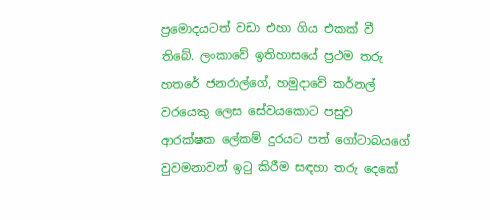ප්‍රමොදයටත් වඩා එහා ගිය එකක් වී තිබේ. ලංකාවේ ඉතිහාසයේ ප්‍රථම තරු හතරේ ජනරාල්ගේ, හමුදාවේ කර්නල් වරයෙකු ලෙස සේවයකොට පසුව ආරක්ෂක ලේකම් දුරයට පත් ගෝටාබයගේ වුවමනාවන් ඉටු කිරීම සඳහා තරු දෙකේ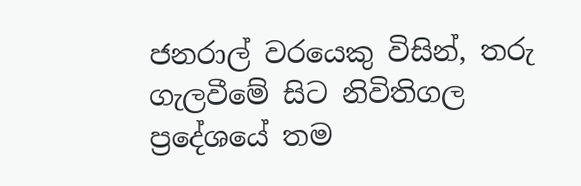ජනරාල් වරයෙකු විසින්, තරු ගැලවීමේ සිට නිවිතිගල ප්‍රදේශයේ තම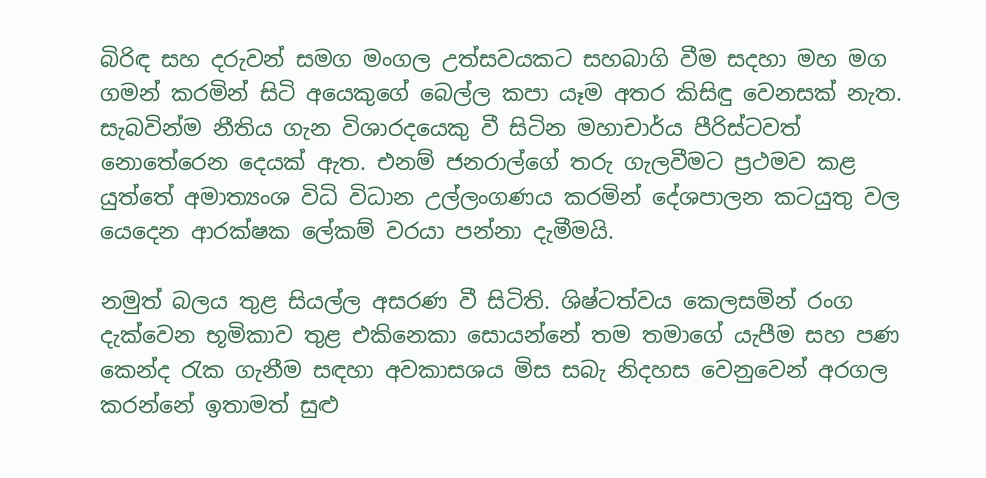බිරිඳ සහ දරුවන් සමග මංගල උත්සවයකට සහබාගි වීම සදහා මහ මග ගමන් කරමින් සිටි අයෙකුගේ බෙල්ල කපා යෑම අතර කිසිඳු වෙනසක් නැත. සැබවින්ම නීතිය ගැන විශාරදයෙකු වී සිටින මහාචාර්ය පීරිස්ටවත් නොතේරෙන දෙයක් ඇත. එනම් ජනරාල්ගේ තරු ගැලවීමට ප්‍රථමව කළ යුත්තේ අමාත්‍යංශ විධි විධාන උල්ලංගණය කරමින් දේශපාලන කටයුතු වල යෙදෙන ආරක්ෂක ලේකම් වරයා පන්නා දැමීමයි.

නමුත් බලය තුළ සියල්ල අසරණ වී සිටිති. ශිෂ්ටත්වය කෙලසමින් රංග දැක්වෙන භූමිකාව තුළ එකිනෙකා සොයන්නේ තම තමාගේ යැපීම සහ පණ කෙන්ද රැක ගැනීම සඳහා අවකාසශය මිස සබැ නිදහස වෙනුවෙන් අරගල කරන්නේ ඉතාමත් සුළු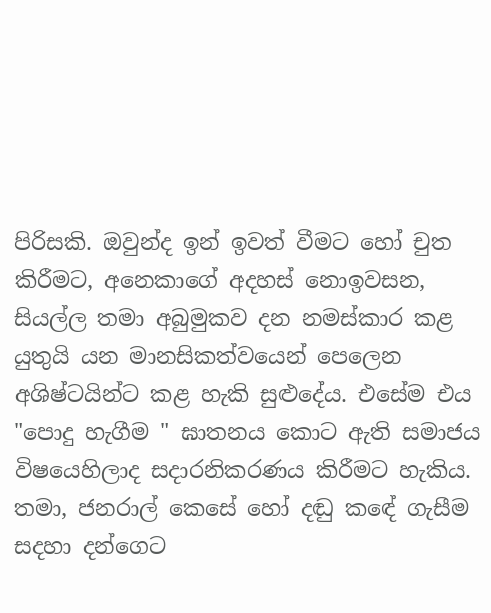පිරිසකි. ඔවුන්ද ඉන් ඉවත් වීමට හෝ චුත කිරීමට, අනෙකාගේ අදහස් නොඉවසන, සියල්ල තමා අබුමුකව දන නමස්කාර කළ යුතුයි යන මානසිකත්වයෙන් පෙලෙන අශිෂ්ටයින්ට කළ හැකි සුළුදේය. එසේම එය "පොදු හැගීම " ඝාතනය කොට ඇති සමාජය විෂයෙහිලාද සදාරනිකරණය කිරීමට හැකිය. තමා, ජනරාල් කෙසේ හෝ දඬු කඳේ ගැසීම සදහා දන්ගෙට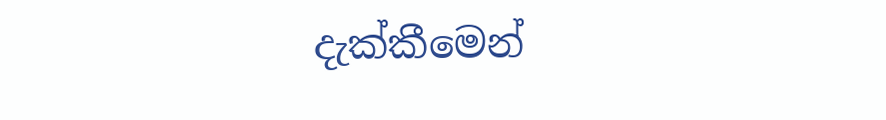දැක්කීමෙන්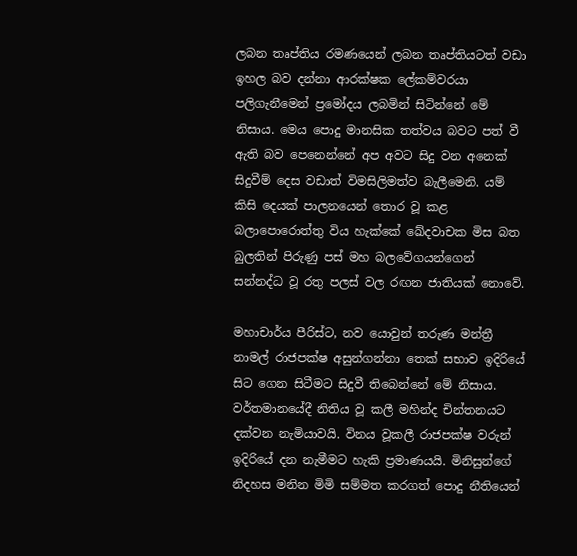ලබන තෘප්තිය රමණයෙන් ලබන තෘප්තියටත් වඩා ඉහල බව දන්නා ආරක්ෂක ලේකම්වරයා පලිගැනීමෙන් ප්‍රමෝදය ලබමින් සිටින්නේ මේ නිසාය. මෙය පොදු මානසික තත්වය බවට පත් වී ඇති බව පෙනෙන්නේ අප අවට සිදු වන අනෙක් සිදුවීම් දෙස වඩාත් විමසිලිමත්ව බැලීමෙනි. යම් කිසි දෙයක් පාලනයෙන් තොර වූ කළ බලාපොරොත්තු විය හැක්කේ ඛේදවාචක මිස බත බුලතින් පිරුණු පස් මහ බලවේගයන්ගෙන් සන්නද්ධ වූ රතු පලස් වල රඟන ජාතියක් නොවේ.

මහාචාර්ය පීරිස්ට, නව යොවුන් තරුණ මන්ත්‍රී නාමල් රාජපක්ෂ අසුන්ගන්නා තෙක් සභාව ඉදිරියේ සිට ගෙන සිටීමට සිදුවී තිබෙන්නේ මේ නිසාය. වර්තමානයේදී නිතිය වූ කලී මහින්ද චින්තනයට දක්වන නැමියාවයි. විනය වූකලී රාජපක්ෂ වරුන් ඉදිරියේ දන නැමීමට හැකි ප්‍රමාණයයි. මිනිසුන්ගේ නිදහස මනින මිමි සම්මත කරගත් පොදු නීතියෙන්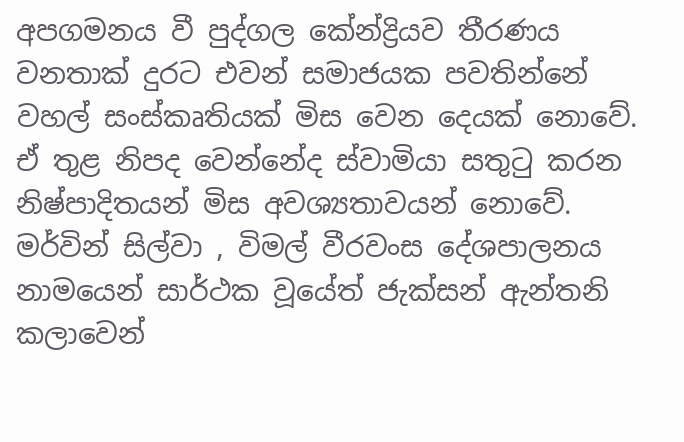අපගමනය වී පුද්ගල කේන්ද්‍රියව තීරණය වනතාක් දුරට එවන් සමාජයක පවතින්නේ වහල් සංස්කෘතියක් මිස වෙන දෙයක් නොවේ. ඒ තුළ නිපද වෙන්නේද ස්වාමියා සතුටු කරන නිෂ්පාදිතයන් මිස අවශ්‍යතාවයන් නොවේ. මර්වින් සිල්වා , විමල් වීරවංස දේශපාලනය නාමයෙන් සාර්ථක වූයේත් ජැක්සන් ඇන්තනි කලාවෙන්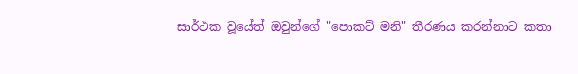සාර්ථක වූයේත් ඔවුන්ගේ "පොකට් මනි" තීරණය කරන්නාට කතා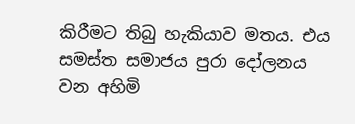කිරීමට තිබු හැකියාව මතය. එය සමස්ත සමාජය පුරා දෝලනය වන අහිමි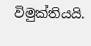විමුක්තියයි.